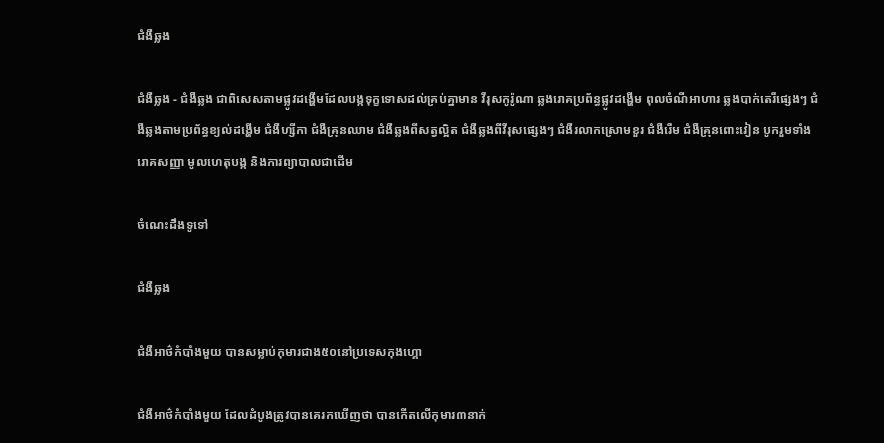ជំងឺឆ្លង

ជំងឺឆ្លង - ជំងឺឆ្លង ជាពិសេសតាមផ្លូវដង្ហើមដែលបង្កទុក្ខទោសដល់គ្រប់គ្នាមាន វីរុសកូរ៉ូណា ឆ្លងរោគប្រព័ន្ធផ្លូវដង្ហើម ពុលចំណីអាហារ ឆ្លងបាក់តេរីផ្សេងៗ ជំងឺឆ្លងតាមប្រព័ន្ធខ្យល់ដង្ហើម ជំងឺហ្សីកា ជំងឺគ្រុនឈាម ជំងឺឆ្លងពីសត្វល្អិត ជំងឺឆ្លងពីវីរុសផ្សេងៗ ជំងឺរលាកស្រោមខួរ ជំងឺរើម ជំងឺគ្រុនពោះវៀន បូករួមទាំងរោគសញ្ញា មូលហេតុបង្ក និងការព្យាបាលជាដើម

ចំណេះដឹងទូទៅ

ជំងឺឆ្លង

ជំងឺអាថ៌កំបាំងមួយ បានសម្លាប់កុមារជាង៥០នៅប្រទេសកុងហ្គោ

ជំងឺអាថ៌កំបាំងមួយ ដែលដំបូងត្រូវបានគេរកឃើញថា បានកើតលើកុមារ៣នាក់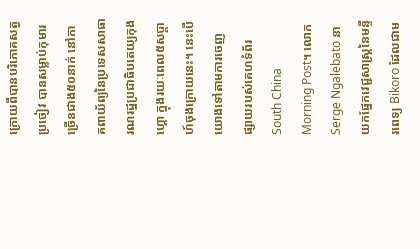ក្រោយពីបានបរិភោគសត្វប្រចៀវ បានសម្លាប់កុមារច្រើនជាង៥០នាក់ នៅភាគពាយ័ព្យនៃប្រទេសសាធារណរដ្ឋប្រជាធិបតេយ្យកុងហ្គោ ក្នុងរយៈពេល៥សប្តាហ៍ចុងក្រោយនេះ។ នេះបើយោងទៅតាមការចេញផ្សាយរបស់គេហទំព័រ South China Morning Post។ លោក Serge Ngalebato នាយកផ្នែកវេជ្ជសាស្រ្តនៃមន្ទីរពេទ្យ Bikoro ដែលជាម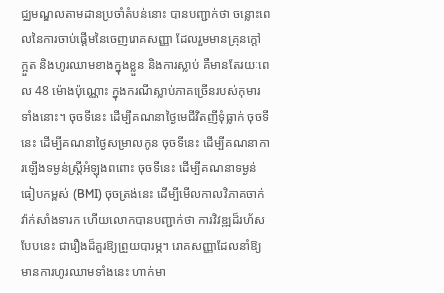ជ្ឈមណ្ឌលតាមដានប្រចាំតំបន់នោះ បានបញ្ជាក់ថា ចន្លោះពេលនៃការចាប់ផ្តើមនៃចេញរោគសញ្ញា ដែលរួមមានគ្រុនក្តៅ ក្អួត និងហូរឈាមខាងក្នុងខ្លួន និងការស្លាប់ គឺមានតែរយៈពេល 48 ម៉ោងប៉ុណ្ណោះ ក្នុងករណីស្លាប់ភាគច្រើនរបស់កុមារទាំងនោះ។ ចុចទីនេះ ដើម្បីគណនាថ្ងៃមេជីវិតញីទុំធ្លាក់ ចុចទីនេះ ដើម្បីគណនាថ្ងៃសម្រាលកូន ចុចទីនេះ ដើម្បីគណនាការឡើងទម្ងន់ស្ត្រីអំឡុងពពោះ ចុចទីនេះ ដើម្បីគណនាទម្ងន់ធៀបកម្ពស់ (BMI) ចុចត្រង់នេះ ដើម្បីមើលកាលវិភាគចាក់វ៉ាក់សាំងទារក ហើយលោកបានបញ្ជាក់ថា ការវិវឌ្ឍដ៏រហ័សបែបនេះ ជារឿងដ៏គួរឱ្យព្រួយបារម្ភ។ រោគសញ្ញាដែលនាំឱ្យមានការហូរឈាមទាំងនេះ ហាក់មា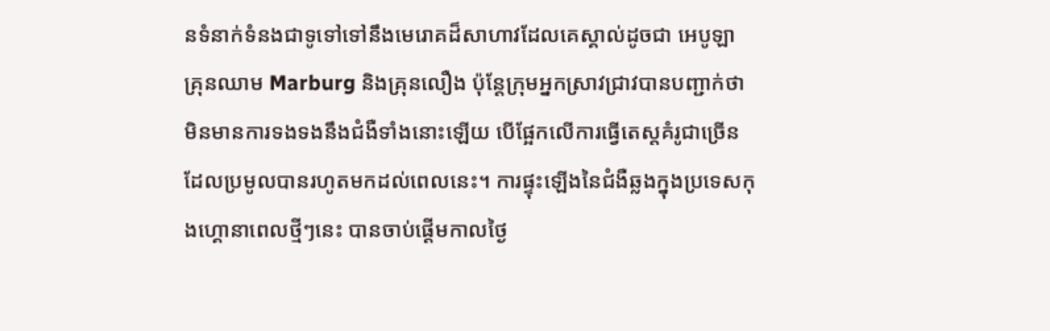នទំនាក់ទំនងជាទូទៅទៅនឹងមេរោគដ៏សាហាវដែលគេស្គាល់ដូចជា អេបូឡា គ្រុនឈាម Marburg និងគ្រុនលឿង ប៉ុន្តែក្រុមអ្នកស្រាវជ្រាវបានបញ្ជាក់ថា មិនមានការទងទងនឹងជំងឺទាំងនោះឡើយ បើផ្អែកលើការធ្វើតេស្តគំរូជាច្រើន ដែលប្រមូលបានរហូតមកដល់ពេលនេះ។ ការផ្ទុះឡើងនៃជំងឺឆ្លងក្នុងប្រទេសកុងហ្គោនាពេលថ្មីៗនេះ បានចាប់ផ្តើមកាលថ្ងៃ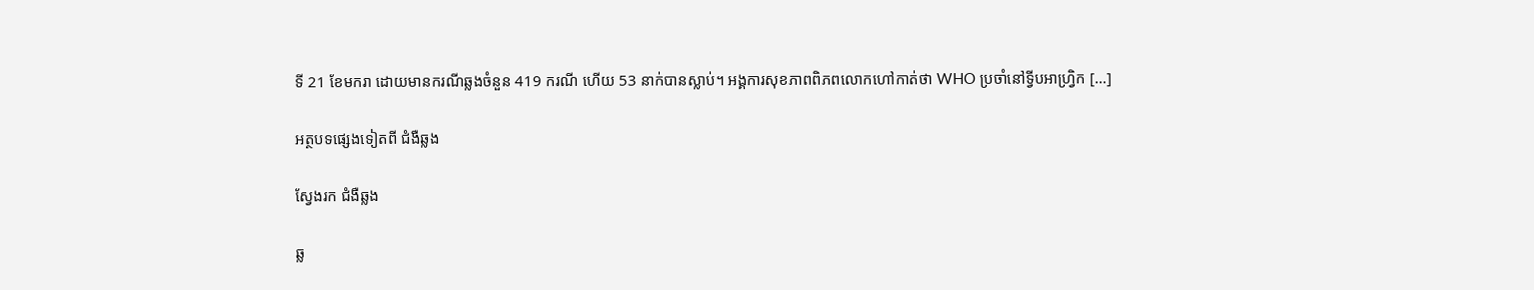ទី 21 ខែមករា ដោយមានករណីឆ្លងចំនួន 419 ករណី ហើយ 53 នាក់បានស្លាប់។ អង្គការសុខភាពពិភពលោកហៅកាត់ថា WHO ប្រចាំនៅទ្វីបអាហ្វ្រិក […]

អត្ថបទផ្សេងទៀតពី ជំងឺឆ្លង

ស្វែងរក ជំងឺឆ្លង

ឆ្ល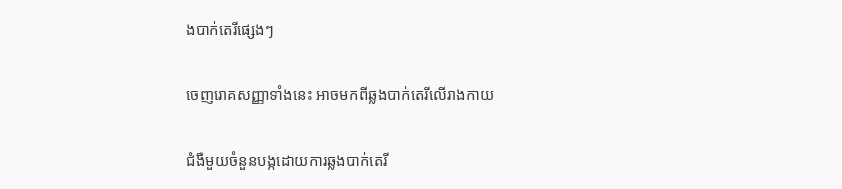ងបាក់តេរីផ្សេងៗ

ចេញរោគសញ្ញាទាំងនេះ អាចមកពីឆ្លងបាក់តេរីលើរាងកាយ

ជំងឺមួយចំនួនបង្កដោយការឆ្លងបាក់តេរី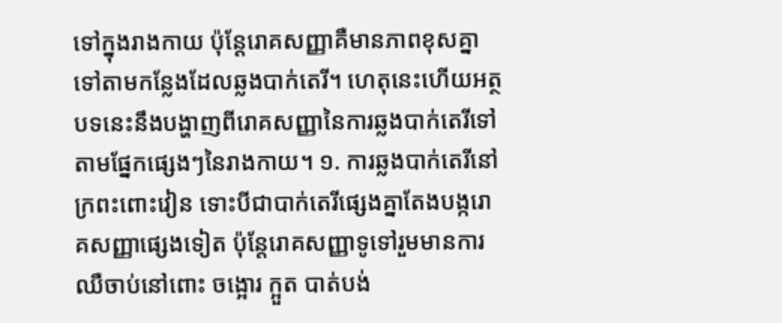ទៅក្នុងរាងកាយ ប៉ុន្តែរោគសញ្ញាគឺមានភាពខុសគ្នាទៅតាមកន្លែងដែលឆ្លងបាក់តេរី។ ហេតុនេះហើយអត្ថបទនេះនឹងបង្ហាញពីរោគសញ្ញានៃការឆ្លងបាក់តេរីទៅតាមផ្នែកផ្សេងៗនៃរាងកាយ។ ១. ការឆ្លងបាក់តេរីនៅក្រពះពោះវៀន ទោះបីជាបាក់តេរីផ្សេងគ្នាតែងបង្ករោគសញ្ញាផ្សេងទៀត ប៉ុន្តែរោគសញ្ញាទូទៅរួមមានការឈឺចាប់នៅពោះ ចង្អោរ ក្អួត បាត់បង់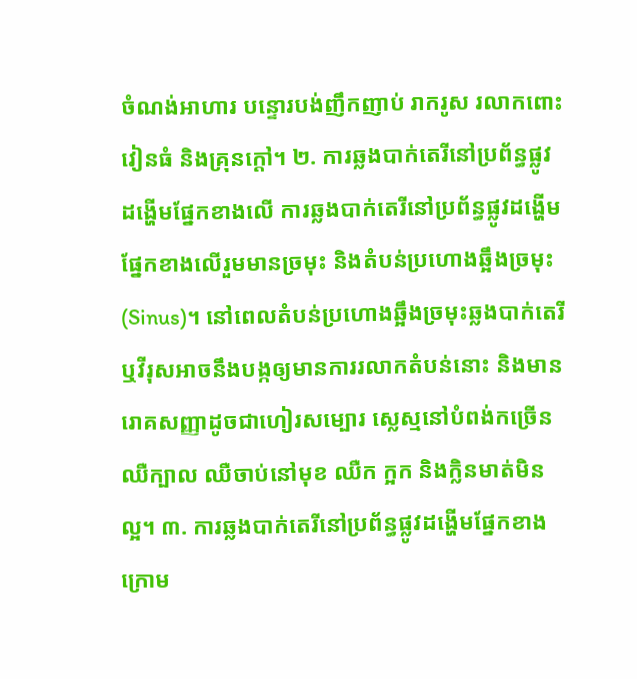ចំណង់អាហារ បន្ទោរបង់ញឹកញាប់ រាករូស រលាកពោះវៀនធំ និងគ្រុនក្ដៅ។ ២. ការឆ្លងបាក់តេរីនៅប្រព័ន្ធផ្លូវដង្ហើមផ្នែកខាងលើ ការឆ្លងបាក់តេរីនៅប្រព័ន្ធផ្លូវដង្ហើមផ្នែកខាងលើរួមមានច្រមុះ និងតំបន់ប្រហោងឆ្អឹងច្រមុះ(Sinus)។ នៅពេលតំបន់ប្រហោងឆ្អឹងច្រមុះឆ្លងបាក់តេរី ឬវីរុសអាចនឹងបង្កឲ្យមានការរលាកតំបន់នោះ និងមានរោគសញ្ញាដូចជាហៀរសម្បោរ ស្លេស្មនៅបំពង់កច្រើន ឈឺក្បាល ឈឺចាប់នៅមុខ ឈឺក ក្អក និងក្លិនមាត់មិនល្អ។ ៣. ការឆ្លងបាក់តេរីនៅប្រព័ន្ធផ្លូវដង្ហើមផ្នែកខាងក្រោម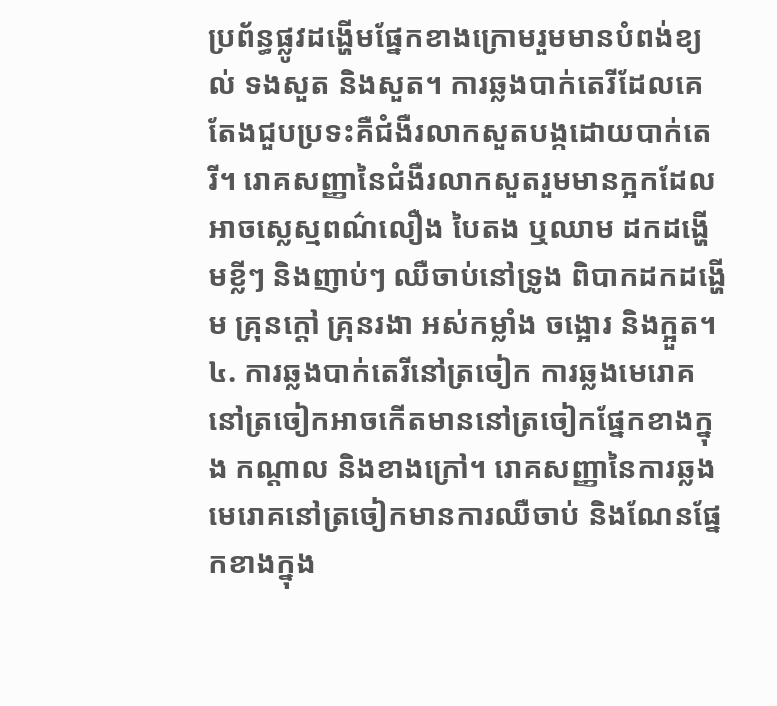ប្រព័ន្ធផ្លូវដង្ហើមផ្នែកខាងក្រោមរួមមានបំពង់ខ្យល់ ទងសួត និងសួត។ ការឆ្លងបាក់តេរីដែលគេតែងជួបប្រទះគឺជំងឺរលាកសួតបង្កដោយបាក់តេរី។ រោគសញ្ញានៃជំងឺរលាកសួតរួមមានក្អកដែលអាចស្លេស្មពណ៌លឿង បៃតង ឬឈាម ដកដង្ហើមខ្លីៗ និងញាប់ៗ ឈឺចាប់នៅទ្រូង ពិបាកដកដង្ហើម គ្រុនក្ដៅ គ្រុនរងា អស់កម្លាំង ចង្អោរ និងក្អួត។ ៤. ការឆ្លងបាក់តេរីនៅត្រចៀក ការឆ្លងមេរោគនៅត្រចៀកអាចកើតមាននៅត្រចៀកផ្នែកខាងក្នុង កណ្ដាល និងខាងក្រៅ។ រោគសញ្ញានៃការឆ្លងមេរោគនៅត្រចៀកមានការឈឺចាប់ និងណែនផ្នែកខាងក្នុង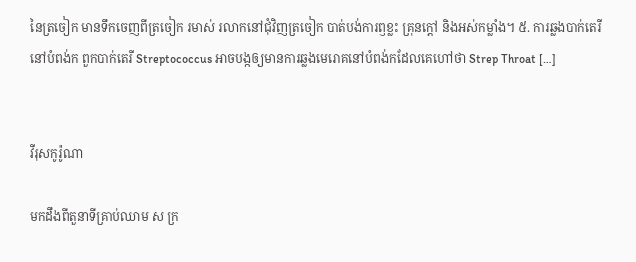នៃត្រចៀក មានទឹកចេញពីត្រចៀក រមាស់ រលាកនៅជុំវិញត្រចៀក បាត់បង់ការឭខ្លះ គ្រុនក្ដៅ និងអស់កម្លាំង។ ៥. ការឆ្លងបាក់តេរីនៅបំពង់ក ពួកបាក់តេរី Streptococcus អាចបង្កឲ្យមានការឆ្លងមេរោគនៅបំពង់កដែលគេហៅថា Strep Throat […]


វីរុសកូរ៉ូណា

មកដឹងពីតួនាទីគ្រាប់ឈាម ស ក្រ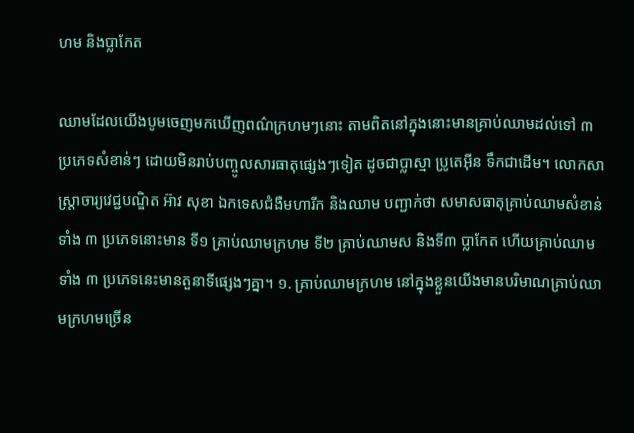ហម និងប្លាកែត

ឈាមដែលយើងបូមចេញមកឃើញពណ៌ក្រហមៗនោះ តាមពិតនៅក្នុងនោះមានគ្រាប់ឈាមដល់ទៅ ៣ ប្រភេទសំខាន់ៗ ដោយមិនរាប់បញ្ចូលសារធាតុផ្សេងៗទៀត ដូចជាប្លាស្មា ប្រូតេអ៊ីន ទឹកជាដើម។ លោកសាស្ត្រាចារ្យវេជ្ជបណ្ឌិត អ៊ាវ សុខា ឯកទេសជំងឺមហារីក និងឈាម បញ្ជាក់ថា សមាសធាតុគ្រាប់ឈាមសំខាន់ទាំង ៣ ប្រភេទនោះមាន ទី១ គ្រាប់ឈាមក្រហម ទី២ គ្រាប់ឈាមស និងទី៣ ប្លាកែត ហើយគ្រាប់ឈាមទាំង ៣ ប្រភេទនេះមានតួនាទីផ្សេងៗគ្នា។ ១. គ្រាប់ឈាមក្រហម នៅក្នុងខ្លួនយើងមានបរិមាណគ្រាប់ឈាមក្រហមច្រើន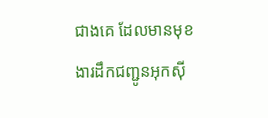ជាងគេ ដែលមានមុខងារដឹកជញ្ជូនអុកស៊ី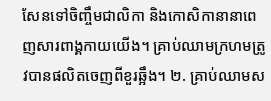សែនទៅចិញ្ចឹមជាលិកា និងកោសិកានានាពេញសារពាង្គកាយយើង។ គ្រាប់ឈាមក្រហមត្រូវបានផលិតចេញពីខួរឆ្អឹង។ ២. គ្រាប់ឈាមស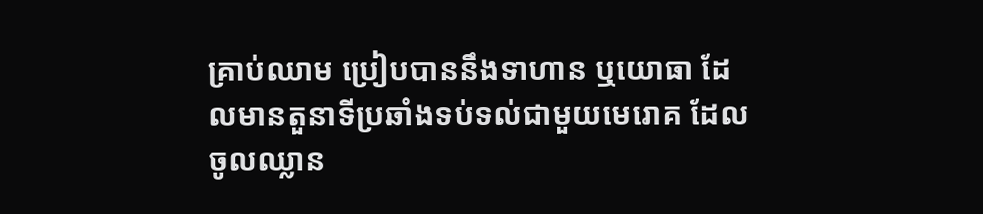គ្រាប់ឈាម ប្រៀបបាននឹងទាហាន ឬយោធា ដែលមានតួនាទីប្រឆាំងទប់ទល់ជាមួយមេរោគ ដែលចូលឈ្លាន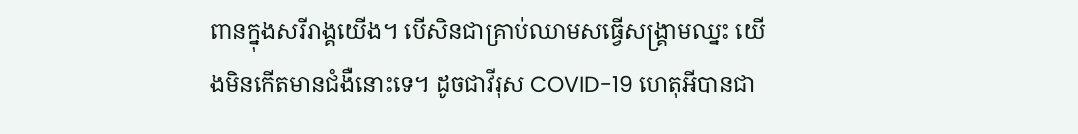ពានក្នុងសរីរាង្គយើង។ បើសិនជាគ្រាប់ឈាមសធ្វើសង្គ្រាមឈ្នះ យើងមិនកើតមានជំងឺនោះទេ។ ដូចជាវីរុស COVID-19 ហេតុអីបានជា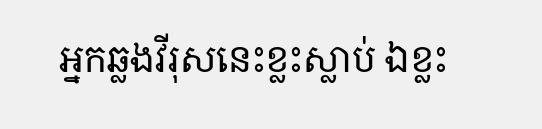អ្នកឆ្លងវីរុសនេះខ្លះស្លាប់ ឯខ្លះ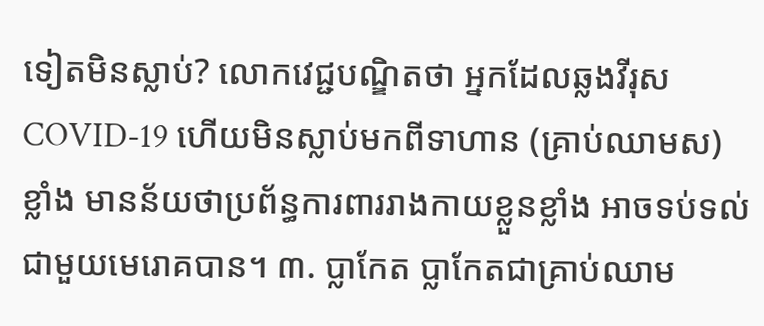ទៀតមិនស្លាប់? លោកវេជ្ជបណ្ឌិតថា អ្នកដែលឆ្លងវីរុស COVID-19 ហើយមិនស្លាប់មកពីទាហាន (គ្រាប់ឈាមស) ខ្លាំង មានន័យថាប្រព័ន្ធការពាររាងកាយខ្លួនខ្លាំង អាចទប់ទល់ជាមួយមេរោគបាន។ ៣. ប្លាកែត ប្លាកែតជាគ្រាប់ឈាម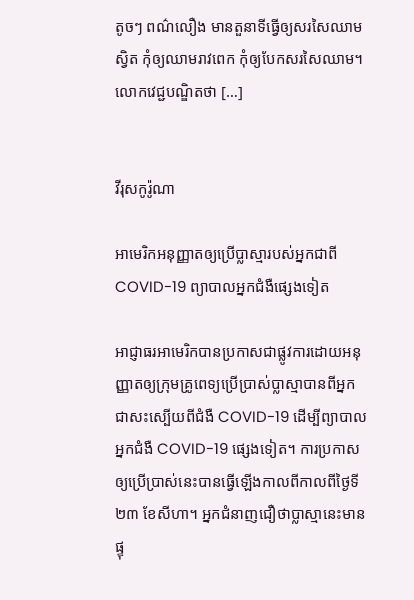តូចៗ ពណ៌លឿង មានតួនាទីធ្វើឲ្យសរសៃឈាមស្វិត កុំឲ្យឈាមរាវពេក កុំឲ្យបែកសរសៃឈាម។ លោកវេជ្ជបណ្ឌិតថា […]


វីរុសកូរ៉ូណា

អាមេរិកអនុញ្ញាតឲ្យប្រើប្លាស្មារបស់អ្នកជាពី COVID-19 ព្យាបាលអ្នកជំងឺផ្សេងទៀត

អាជ្ញាធរអាមេរិកបានប្រកាសជាផ្លូវការដោយអនុញ្ញាតឲ្យក្រុមគ្រូពេទ្យប្រើប្រាស់ប្លាស្មាបានពីអ្នកជាសះស្បើយពីជំងឺ COVID-19 ដើម្បីព្យាបាលអ្នកជំងឺ COVID-19 ផ្សេងទៀត។ ការប្រកាសឲ្យប្រើប្រាស់នេះបានធ្វើឡើងកាលពីកាលពីថ្ងៃទី២៣ ខែសីហា។ អ្នកជំនាញជឿថាប្លាស្មានេះមានផ្ទុ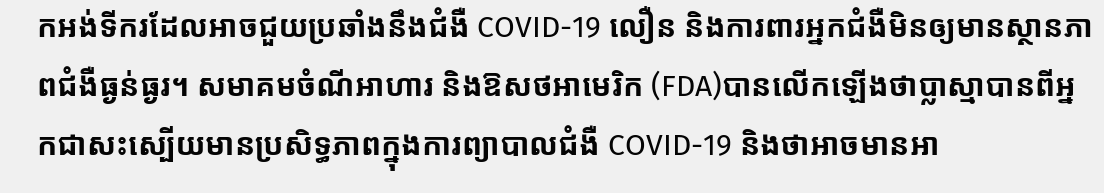កអង់ទីករដែលអាចជួយប្រឆាំងនឹងជំងឺ COVID-19 លឿន និងការពារអ្នកជំងឺមិនឲ្យមានស្ថានភាពជំងឺធ្ងន់ធ្ងរ។ សមាគមចំណីអាហារ និងឱសថអាមេរិក (FDA)បានលើកឡើងថាប្លាស្មាបានពីអ្នកជាសះស្បើយមានប្រសិទ្ធភាពក្នុងការព្យាបាលជំងឺ COVID-19 និងថាអាចមានអា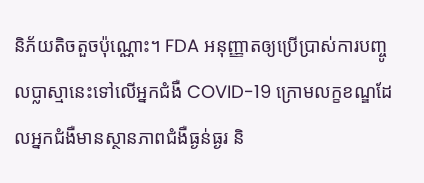និភ័យតិចតួចប៉ុណ្ណោះ។ FDA អនុញ្ញាតឲ្យប្រើប្រាស់ការបញ្ចូលប្លាស្មានេះទៅលើអ្នកជំងឺ COVID-19 ក្រោមលក្ខខណ្ឌដែលអ្នកជំងឺមានស្ថានភាពជំងឺធ្ងន់ធ្ងរ និ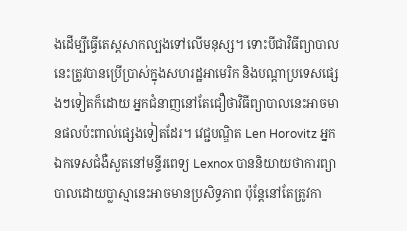ងដើម្បីធ្វើតេស្ដសាកល្បងទៅលើមនុស្ស។ ទោះបីជាវិធីព្យាបាលនេះត្រូវបានប្រើប្រាស់ក្នុងសហរដ្ឋអាមេរិក និងបណ្ដាប្រទេសផ្សេងៗទៀតក៏ដោយ អ្នកជំនាញនៅតែជឿថាវិធីព្យាបាលនេះអាចមានផលប៉ះពាល់ផ្សេងទៀតដែរ។ វេជ្ជបណ្ឌិត Len Horovitz អ្នកឯកទេសជំងឺសួតនៅមន្ទីរពេទ្យ Lexnox បាននិយាយថាការព្យាបាលដោយប្លាស្មានេះអាចមានប្រសិទ្ធភាព ប៉ុន្តែនៅតែត្រូវកា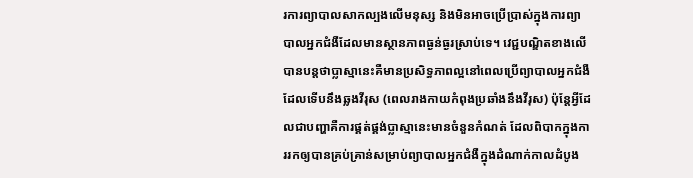រការព្យាបាលសាកល្បងលើមនុស្ស និងមិនអាចប្រើប្រាស់ក្នុងការព្យាបាលអ្នកជំងឺដែលមានស្ថានភាពធ្ងន់ធ្ងរស្រាប់ទេ។ វេជ្ជបណ្ឌិតខាងលើបានបន្តថាប្លាស្មានេះគឺមានប្រសិទ្ធភាពល្អនៅពេលប្រើព្យាបាលអ្នកជំងឺដែលទើបនឹងឆ្លងវីរុស (ពេលរាងកាយកំពុងប្រឆាំងនឹងវីរុស) ប៉ុន្តែអ្វីដែលជាបញ្ហាគឺការផ្គត់ផ្គង់ប្លាស្មានេះមានចំនួនកំណត់ ដែលពិបាកក្នុងការរកឲ្យបានគ្រប់គ្រាន់សម្រាប់ព្យាបាលអ្នកជំងឺក្នុងដំណាក់កាលដំបូង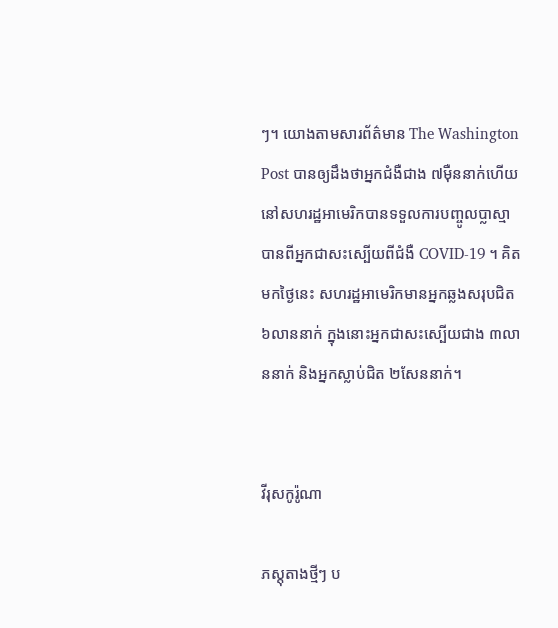ៗ។ យោងតាមសារព័ត៌មាន The Washington Post បានឲ្យដឹងថាអ្នកជំងឺជាង ៧ម៉ឺននាក់ហើយ នៅសហរដ្ឋអាមេរិកបានទទួលការបញ្ចូលប្លាស្មាបានពីអ្នកជាសះស្បើយពីជំងឺ COVID-19 ។ គិតមកថ្ងៃនេះ សហរដ្ឋអាមេរិកមានអ្នកឆ្លងសរុបជិត ៦លាននាក់ ក្នុងនោះអ្នកជាសះស្បើយជាង ៣លាននាក់ និងអ្នកស្លាប់ជិត ២សែននាក់។


វីរុសកូរ៉ូណា

ភស្តុតាងថ្មីៗ ប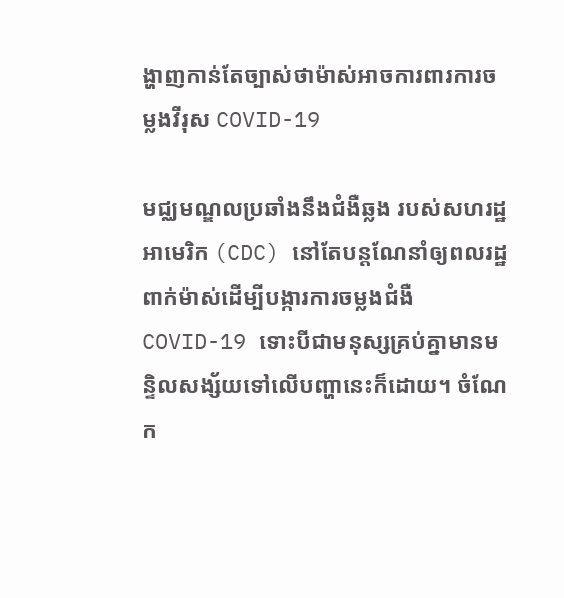ង្ហាញកាន់តែច្បាស់ថាម៉ាស់អាចការពារការចម្លងវីរុស COVID-19

មជ្ឈមណ្ឌលប្រឆាំងនឹងជំងឺឆ្លង របស់សហរដ្ឋអាមេរិក (CDC) នៅតែបន្តណែនាំឲ្យពលរដ្ឋពាក់ម៉ាស់ដើម្បីបង្ការការចម្លងជំងឺ COVID-19 ទោះបីជាមនុស្សគ្រប់គ្នាមានមន្ទិលសង្ស័យទៅលើបញ្ហានេះក៏ដោយ។ ចំណែក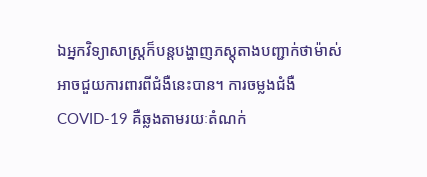ឯអ្នកវិទ្យាសាស្ត្រក៏បន្តបង្ហាញភស្តុតាងបញ្ជាក់ថាម៉ាស់អាចជួយការពារពីជំងឺនេះបាន។ ការចម្លងជំងឺ COVID-19 គឺឆ្លងតាមរយៈតំណក់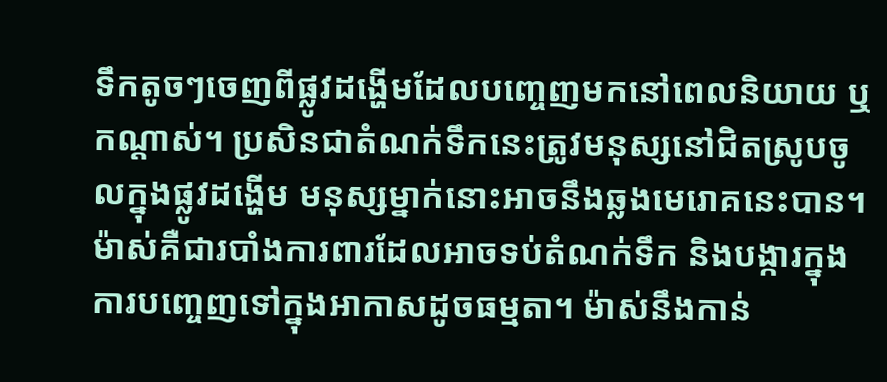ទឹកតូចៗចេញពីផ្លូវដង្ហើមដែលបញ្ចេញមកនៅពេលនិយាយ ឬកណ្ដាស់។ ប្រសិនជាតំណក់ទឹកនេះត្រូវមនុស្សនៅជិតស្រូបចូលក្នុងផ្លូវដង្ហើម មនុស្សម្នាក់នោះអាចនឹងឆ្លងមេរោគនេះបាន។ ម៉ាស់គឺជារបាំងការពារដែលអាចទប់តំណក់ទឹក និងបង្ការក្នុងការបញ្ចេញទៅក្នុងអាកាសដូចធម្មតា។ ម៉ាស់នឹងកាន់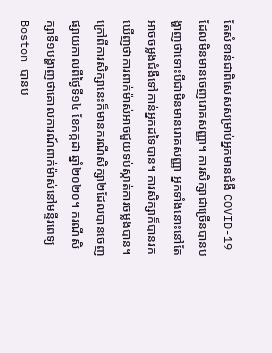តែសំខាន់ជាពិសេសសម្រាប់អ្នកមានជំងឺ COVID-19 ដែលមិនមានចេញរោគសញ្ញា។ ការសិក្សាជាច្រើនបានបង្ហាញថាទោះបីជាមិនមានរោគសញ្ញា អ្នកទាំងនោះនៅតែអាចចម្លងជំងឺទៅកាន់អ្នកដទៃបាន។ ការសិក្សាក៏បានរកឃើញថាការពាក់ម៉ាស់អាចជួយទប់ស្កាត់ការចម្លងបាន។ ក្រៅពីការសិក្សានេះក៏មានករណីសិក្សា២ដែលបានចេញផ្សាយកាលពីថ្ងៃទី១៤ ខែកក្កដា ឆ្នាំ២០២០។ ករណីសិក្សាទី១បង្ហាញថាគោលការណ៍ពាក់ម៉ាស់នៅមន្ទីរពេទ្យ Boston បានប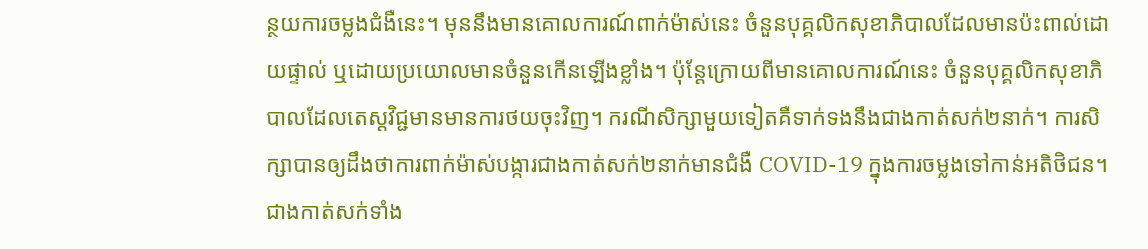ន្ថយការចម្លងជំងឺនេះ។ មុននឹងមានគោលការណ៍ពាក់ម៉ាស់នេះ ចំនួនបុគ្គលិកសុខាភិបាលដែលមានប៉ះពាល់ដោយផ្ទាល់ ឬដោយប្រយោលមានចំនួនកើនឡើងខ្លាំង។ ប៉ុន្តែក្រោយពីមានគោលការណ៍នេះ ចំនួនបុគ្គលិកសុខាភិបាលដែលតេស្ដវិជ្ជមានមានការថយចុះវិញ។ ករណីសិក្សាមួយទៀតគឺទាក់ទងនឹងជាងកាត់សក់២នាក់។ ការសិក្សាបានឲ្យដឹងថាការពាក់ម៉ាស់បង្ការជាងកាត់សក់២នាក់មានជំងឺ COVID-19 ក្នុងការចម្លងទៅកាន់អតិថិជន។ ជាងកាត់សក់ទាំង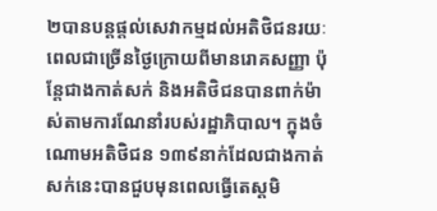២បានបន្តផ្តល់សេវាកម្មដល់អតិថិជនរយៈពេលជាច្រើនថ្ងៃក្រោយពីមានរោគសញ្ញា ប៉ុន្តែជាងកាត់សក់ និងអតិថិជនបានពាក់ម៉ាស់តាមការណែនាំរបស់រដ្ឋាភិបាល។ ក្នុងចំណោមអតិថិជន ១៣៩នាក់ដែលជាងកាត់សក់នេះបានជួបមុនពេលធ្វើតេស្ដមិ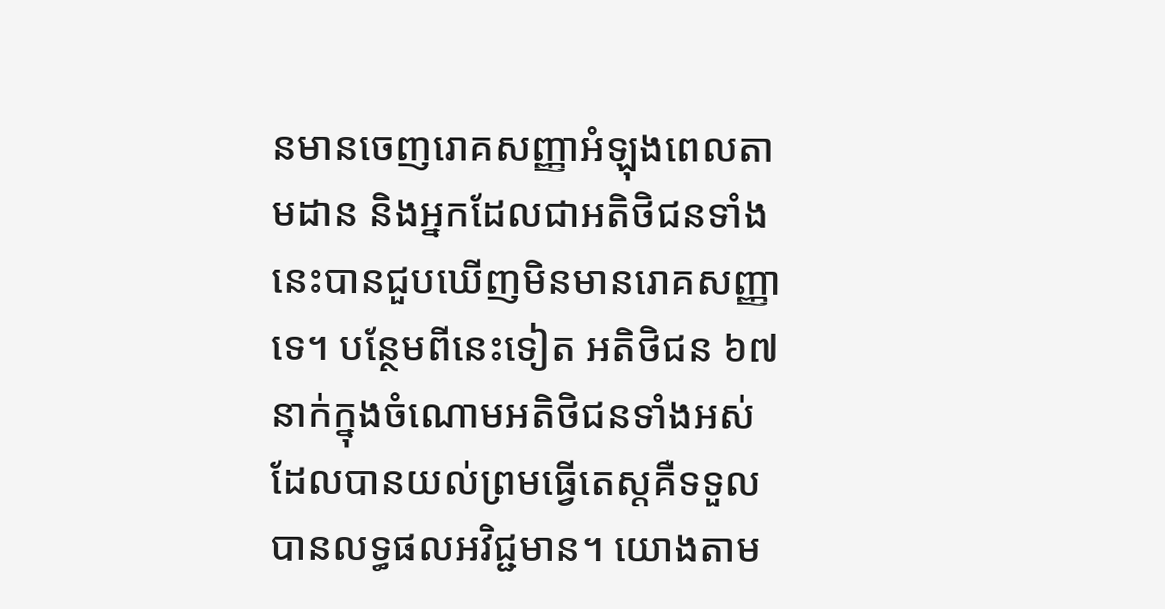នមានចេញរោគសញ្ញាអំឡុងពេលតាមដាន និងអ្នកដែលជាអតិថិជនទាំងនេះបានជួបឃើញមិនមានរោគសញ្ញាទេ។ បន្ថែមពីនេះទៀត អតិថិជន ៦៧នាក់ក្នុងចំណោមអតិថិជនទាំងអស់ដែលបានយល់ព្រមធ្វើតេស្ដគឺទទួលបានលទ្ធផលអវិជ្ជមាន។ យោងតាម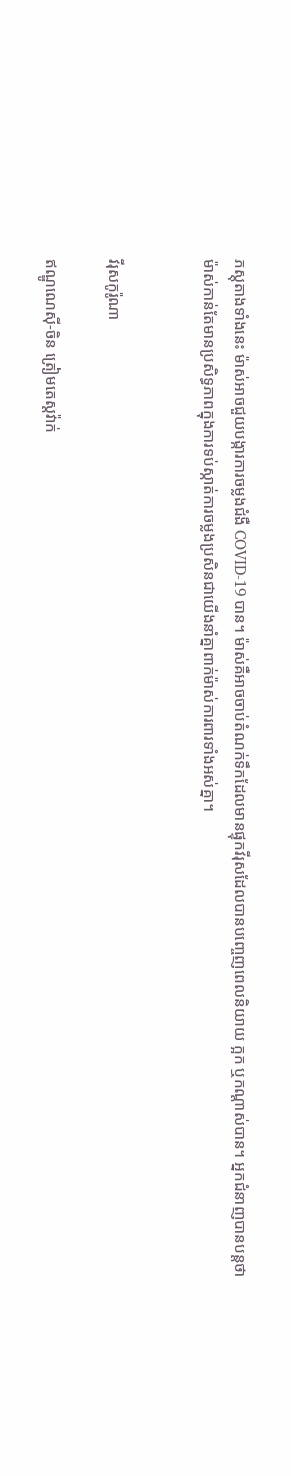ភស្តុតាងទាំងនេះ ម៉ាស់អាចជួយបង្ការការចម្លងជំងឺ COVID-19 បាន។ ម៉ាស់គឺអាចចាប់តំណក់ទឹកដែលមានផ្ទុកវីរុសដែលបានបញ្ចេញពេលនិយាយ ក្អក ឬកណ្ដាស់បាន។ អ្នកជំនាញបានបន្តថាម៉ាស់កាន់តែមានប្រសិទ្ធភាពក្នុងការទប់ស្កាត់ការចម្លងប្រសិនជាយើងនាំគ្នាពាក់ម៉ាស់ការពារទាំងអស់គ្នា។


វីរុសកូរ៉ូណា

ឥណ្ឌូណេស៊ី-ចិន ត្រៀមតេស្តវ៉ាក់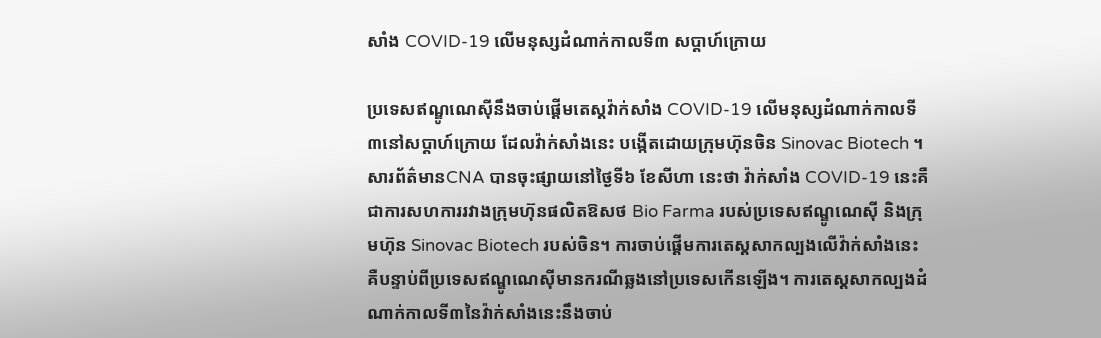សាំង COVID-19 លើមនុស្សដំណាក់កាលទី៣ សប្ដាហ៍ក្រោយ

ប្រទេសឥណ្ឌូណេស៊ីនឹងចាប់ផ្ដើមតេស្ដវ៉ាក់សាំង COVID-19 លើមនុស្សដំណាក់កាលទី៣នៅសប្ដាហ៍ក្រោយ ដែលវ៉ាក់សាំងនេះ បង្កើតដោយក្រុមហ៊ុនចិន Sinovac Biotech ។ សារព័ត៌មានCNA បានចុះផ្សាយនៅថ្ងៃទី៦ ខែសីហា នេះថា វ៉ាក់សាំង COVID-19 នេះគឺជាការសហការរវាងក្រុមហ៊ុនផលិតឱសថ Bio Farma របស់ប្រទេសឥណ្ឌូណេស៊ី និងក្រុមហ៊ុន Sinovac Biotech របស់ចិន។ ការចាប់ផ្ដើមការតេស្ដសាកល្បងលើវ៉ាក់សាំងនេះគឺបន្ទាប់ពីប្រទេសឥណ្ឌូណេស៊ីមានករណីឆ្លងនៅប្រទេសកើនឡើង។ ការតេស្ដសាកល្បងដំណាក់កាលទី៣នៃវ៉ាក់សាំងនេះនឹងចាប់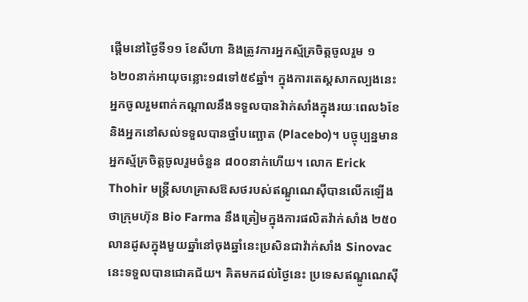ផ្ដើមនៅថ្ងៃទី១១ ខែសីហា និងត្រូវការអ្នកស្ម័គ្រចិត្តចូលរួម ១ ៦២០នាក់អាយុចន្លោះ១៨ទៅ៥៩ឆ្នាំ។ ក្នុងការតេស្ដសាកល្បងនេះ អ្នកចូលរួមពាក់កណ្ដាលនឹងទទួលបានវ៉ាក់សាំងក្នុងរយៈពេល៦ខែ និងអ្នកនៅសល់ទទួលបានថ្នាំបញ្ឆោត (Placebo)។ បច្ចុប្បន្នមានអ្នកស្ម័គ្រចិត្តចូលរួមចំនួន ៨០០នាក់ហើយ។ លោក Erick Thohir មន្ត្រីសហគ្រាសឱសថរបស់ឥណ្ឌូណេស៊ីបានលើកឡើងថាក្រុមហ៊ុន Bio Farma នឹងត្រៀមក្នុងការផលិតវ៉ាក់សាំង ២៥០លានដូសក្នុងមួយឆ្នាំនៅចុងឆ្នាំនេះប្រសិនជាវ៉ាក់សាំង Sinovac នេះទទួលបានជោគជ័យ។ គិតមកដល់ថ្ងៃនេះ ប្រទេសឥណ្ឌូណេស៊ី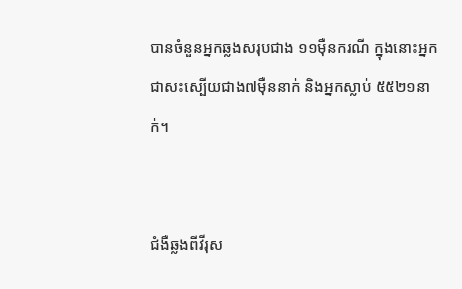បានចំនួនអ្នកឆ្លងសរុបជាង ១១ម៉ឺនករណី ក្នុងនោះអ្នកជាសះស្បើយជាង៧ម៉ឺននាក់ និងអ្នកស្លាប់ ៥៥២១នាក់។


ជំងឺឆ្លងពីវីរុស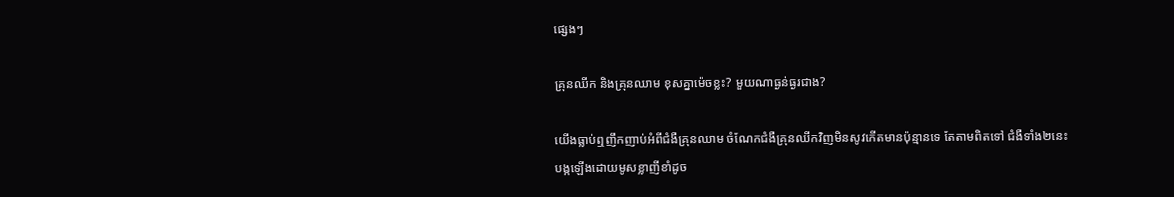ផ្សេងៗ

គ្រុនឈីក និងគ្រុនឈាម ខុសគ្នាម៉េចខ្លះ? មួយណាធ្ងន់ធ្ងរជាង?

យើងធ្លាប់ឮញឹកញាប់អំពីជំងឺគ្រុនឈាម ចំណែកជំងឺគ្រុនឈីកវិញមិនសូវកើតមានប៉ុន្មានទេ តែតាមពិតទៅ ជំងឺទាំង២នេះបង្កឡើងដោយមូសខ្លាញីខាំដូច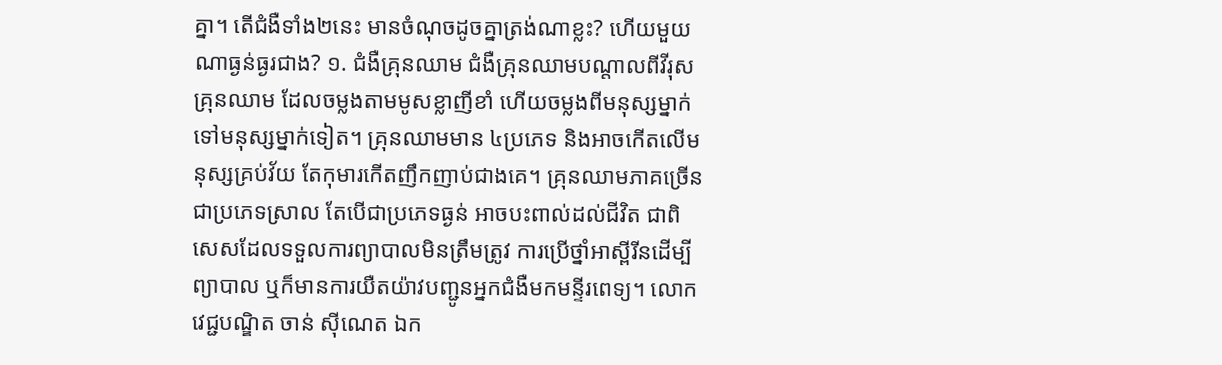គ្នា។ តើជំងឺទាំង២នេះ មានចំណុចដូចគ្នាត្រង់ណាខ្លះ? ហើយមួយណាធ្ងន់ធ្ងរជាង? ១. ជំងឺគ្រុនឈាម ជំងឺគ្រុនឈាមបណ្តាលពីវីរុសគ្រុនឈាម ដែលចម្លងតាមមូសខ្លាញីខាំ ហើយចម្លងពីមនុស្សម្នាក់ទៅមនុស្សម្នាក់ទៀត។ គ្រុនឈាមមាន ៤ប្រភេទ និងអាចកើតលើមនុស្សគ្រប់វ័យ តែកុមារកើតញឹកញាប់ជាងគេ។ គ្រុនឈាមភាគច្រើនជាប្រភេទស្រាល តែបើជាប្រភេទធ្ងន់ អាចបះពាល់ដល់ជីវិត ជាពិសេសដែលទទួលការព្យាបាលមិនត្រឹមត្រូវ ការប្រើថ្នាំអាស្ពីរីនដើម្បីព្យាបាល ឬក៏មានការយឺតយ៉ាវបញ្ជូនអ្នកជំងឺមកមន្ទីរពេទ្យ។ លោកវេជ្ជបណ្ឌិត ចាន់ ស៊ីណេត ឯក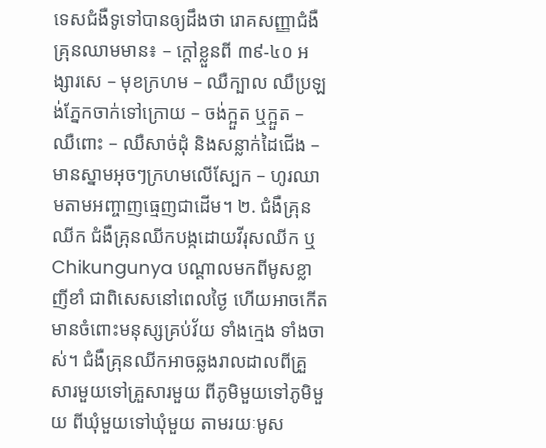ទេសជំងឺទូទៅបានឲ្យដឹងថា រោគសញ្ញាជំងឺគ្រុនឈាមមាន៖ – ក្តៅខ្លួនពី ៣៩-៤០ អង្សារសេ – មុខក្រហម – ឈឺក្បាល ឈឺប្រឡង់ភ្នែកចាក់ទៅក្រោយ – ចង់ក្អួត ឬក្អួត – ឈឺពោះ – ឈឺសាច់ដុំ និងសន្លាក់ដៃជើង – មានស្នាមអុចៗក្រហមលើស្បែក – ហូរឈាមតាមអញ្ចាញធ្មេញជាដើម។ ២. ជំងឺគ្រុនឈីក ជំងឺគ្រុនឈីកបង្កដោយវីរុសឈីក ឬ Chikungunya បណ្ដាលមកពីមូសខ្លាញីខាំ ជាពិសេសនៅពេលថ្ងៃ ហើយអាចកើតមានចំពោះមនុស្សគ្រប់វ័យ ទាំងក្មេង ទាំងចាស់។ ជំងឺគ្រុនឈីកអាចឆ្លងរាលដាលពីគ្រួសារមួយទៅគ្រួសារមួយ ពីភូមិមួយទៅភូមិមួយ ពីឃុំមួយទៅឃុំមួយ តាមរយៈមូស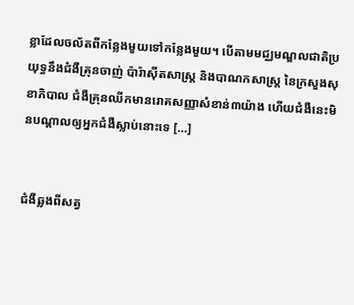ខ្លាដែលចល័តពីកន្លែងមួយទៅកន្លែងមួយ។ បើតាមមជ្ឈមណ្ឌលជាតិប្រយុទ្ធនឹងជំងឺគ្រុនចាញ់ ប៉ារ៉ាស៊ីតសាស្រ្ត និងបាណកសាស្រ្ត នៃក្រសួងសុខាភិបាល ជំងឺគ្រុនឈីកមានរោគសញ្ញាសំខាន់៣យ៉ាង ហើយជំងឺនេះមិនបណ្តាលឲ្យអ្នកជំងឺស្លាប់នោះទេ […]


ជំងឺឆ្លងពីសត្វ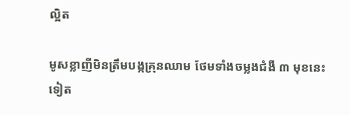ល្អិត

មូសខ្លាញីមិនត្រឹមបង្កគ្រុនឈាម ថែមទាំងចម្លងជំងឺ ៣ មុខនេះទៀត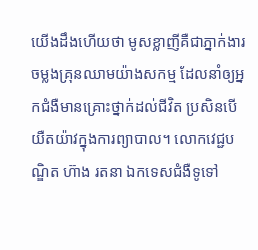យើងដឹងហើយថា មូសខ្លាញីគឺជាភ្នាក់ងារចម្លងគ្រុនឈាមយ៉ាងសកម្ម ដែលនាំឲ្យអ្នកជំងឺមានគ្រោះថ្នាក់ដល់ជីវិត ប្រសិនបើយឺតយ៉ាវក្នុងការព្យាបាល។ លោកវេជ្ជបណ្ឌិត ហ៊ាង រតនា ឯកទេសជំងឺទូទៅ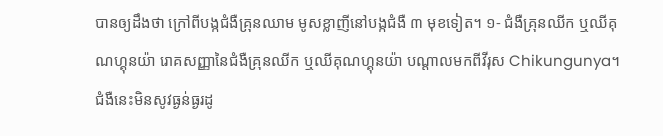បានឲ្យដឹងថា ក្រៅពីបង្កជំងឺគ្រុនឈាម មូសខ្លាញីនៅបង្កជំងឺ ៣ មុខទៀត។ ១- ជំងឺគ្រុនឈីក ឬឈីគុណហ្គុនយ៉ា រោគសញ្ញានៃជំងឺគ្រុនឈីក ឬឈីគុណហ្គុនយ៉ា បណ្ដាលមកពីវីរុស Chikungunya។ ជំងឺនេះមិនសូវធ្ងន់ធ្ងរដូ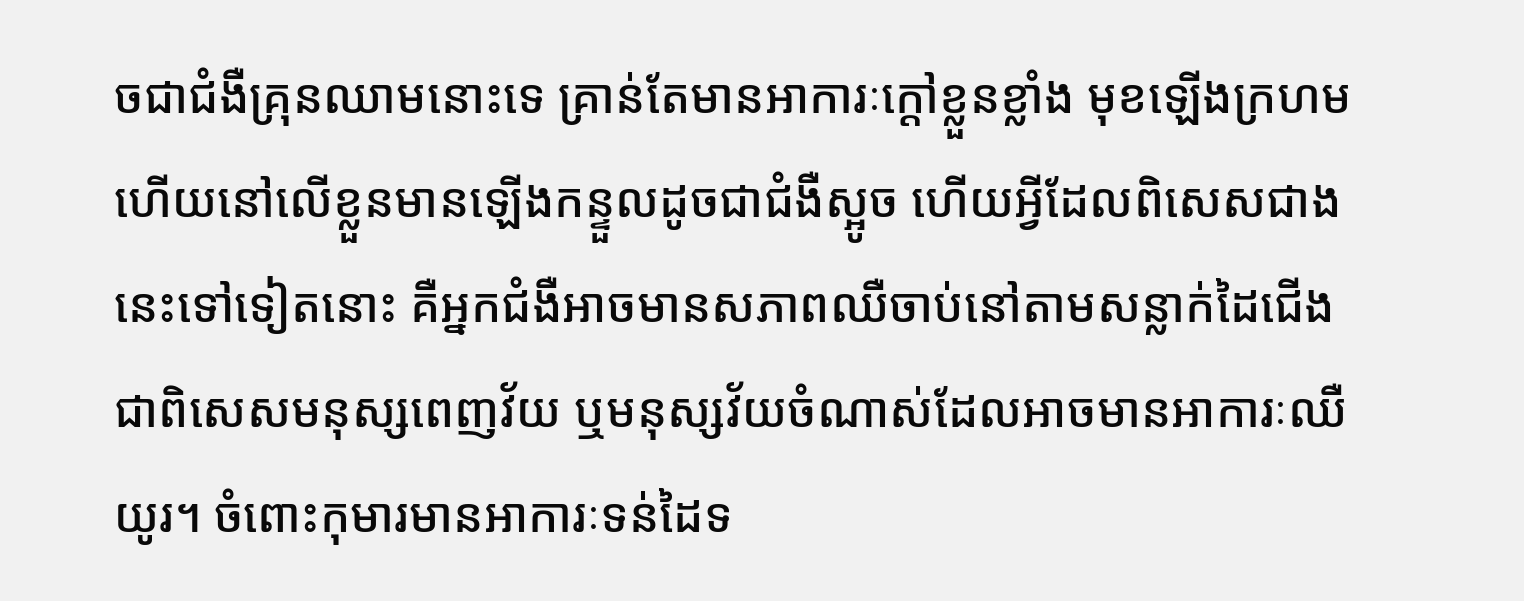ចជាជំងឺគ្រុនឈាមនោះទេ គ្រាន់តែមានអាការៈក្ដៅខ្លួនខ្លាំង មុខឡើងក្រហម ហើយនៅលើខ្លួនមានឡើងកន្ទួលដូចជាជំងឺស្អូច ហើយអ្វីដែលពិសេសជាងនេះទៅទៀតនោះ គឺអ្នកជំងឺអាចមានសភាពឈឺចាប់នៅតាមសន្លាក់ដៃជើង ជាពិសេសមនុស្សពេញវ័យ ឬមនុស្សវ័យចំណាស់ដែលអាចមានអាការៈឈឺយូរ។ ចំពោះកុមារមានអាការៈទន់ដៃទ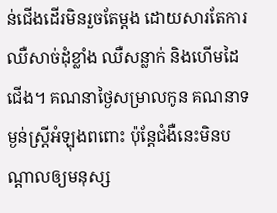ន់ជើងដើរមិនរួចតែម្តង ដោយសារតែការឈឺសាច់ដុំខ្លាំង ឈឺសន្លាក់ និងហើមដៃជើង។ គណនាថ្ងៃសម្រាលកូន គណនាទម្ងន់ស្ត្រីអំឡុងពពោះ ប៉ុន្តែជំងឺនេះមិនបណ្ដាលឲ្យមនុស្ស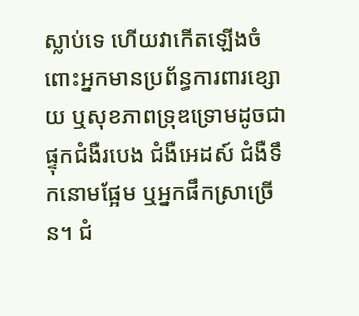ស្លាប់ទេ ហើយវាកើតឡើងចំពោះអ្នកមានប្រព័ន្ធការពារខ្សោយ ឬសុខភាពទ្រុឌទ្រោមដូចជាផ្ទុកជំងឺរបេង ជំងឺអេដស៍ ជំងឺទឹកនោមផ្អែម ឬអ្នកផឹកស្រាច្រើន។ ជំ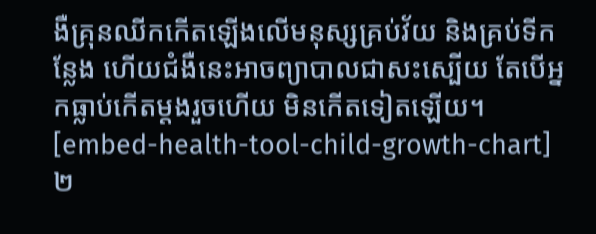ងឺគ្រុនឈីកកើតឡើងលើមនុស្សគ្រប់វ័យ និងគ្រប់ទីកន្លែង ហើយជំងឺនេះអាចព្យាបាលជាសះស្បើយ តែបើអ្នកធ្លាប់កើតម្ដងរួចហើយ មិនកើតទៀតឡើយ។ [embed-health-tool-child-growth-chart] ២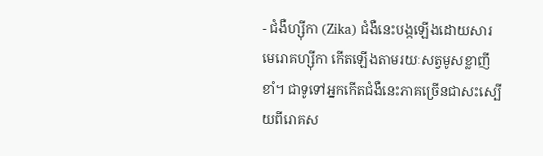- ជំងឺហ្ស៊ីកា (Zika) ជំងឺនេះបង្កឡើងដោយសារមេរោគហ្ស៊ីកា កើតឡើងតាមរយៈសត្វមូសខ្លាញីខាំ។ ជាទូទៅអ្នកកើតជំងឺនេះភាគច្រើនជាសះស្បើយពីរោគស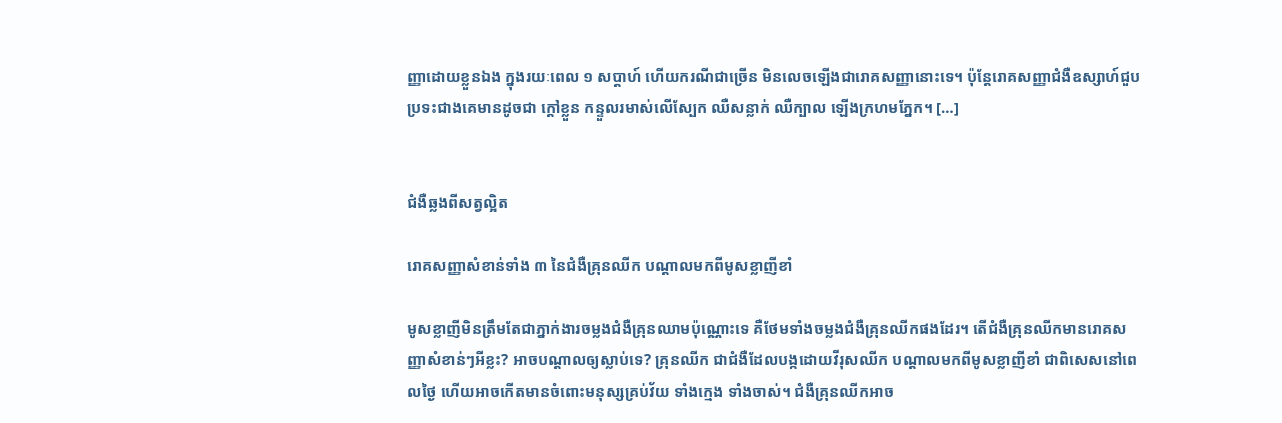ញ្ញាដោយខ្លួនឯង ក្នុងរយៈពេល ១ សប្ដាហ៍ ហើយករណីជាច្រើន មិនលេចឡើងជារោគសញ្ញានោះទេ។ ប៉ុន្តែរោគសញ្ញាជំងឺឧស្សាហ៍ជួបប្រទះជាងគេមានដូចជា ក្ដៅខ្លួន កន្ទួលរមាស់លើស្បែក ឈឺសន្លាក់ ឈឺក្បាល ឡើងក្រហមភ្នែក។ […]


ជំងឺឆ្លងពីសត្វល្អិត

រោគសញ្ញាសំខាន់ទាំង ៣ នៃជំងឺគ្រុនឈីក បណ្តាលមកពីមូសខ្លាញីខាំ

មូសខ្លាញីមិនត្រឹមតែជាភ្នាក់ងារចម្លងជំងឺគ្រុនឈាមប៉ុណ្ណោះទេ គឺថែមទាំងចម្លងជំងឺគ្រុនឈីកផងដែរ។ តើជំងឺគ្រុនឈីកមានរោគសញ្ញាសំខាន់ៗអីខ្លះ? អាចបណ្តាលឲ្យស្លាប់ទេ? គ្រុនឈីក ជាជំងឺដែលបង្កដោយវីរុសឈីក បណ្ដាលមកពីមូសខ្លាញីខាំ ជាពិសេសនៅពេលថ្ងៃ ហើយអាចកើតមានចំពោះមនុស្សគ្រប់វ័យ ទាំងក្មេង ទាំងចាស់។ ជំងឺគ្រុនឈីកអាច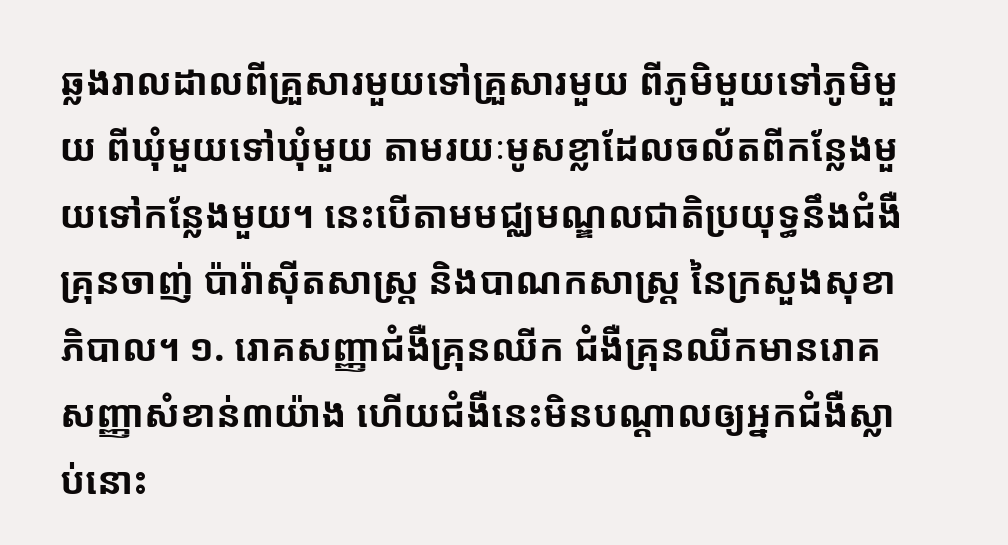ឆ្លងរាលដាលពីគ្រួសារមួយទៅគ្រួសារមួយ ពីភូមិមួយទៅភូមិមួយ ពីឃុំមួយទៅឃុំមួយ តាមរយៈមូសខ្លាដែលចល័តពីកន្លែងមួយទៅកន្លែងមួយ។ នេះបើតាមមជ្ឈមណ្ឌលជាតិប្រយុទ្ធនឹងជំងឺគ្រុនចាញ់ ប៉ារ៉ាស៊ីតសាស្រ្ត និងបាណកសាស្រ្ត នៃក្រសួងសុខាភិបាល។ ១. រោគសញ្ញាជំងឺគ្រុនឈីក ជំងឺគ្រុនឈីកមានរោគសញ្ញាសំខាន់៣យ៉ាង ហើយជំងឺនេះមិនបណ្តាលឲ្យអ្នកជំងឺស្លាប់នោះ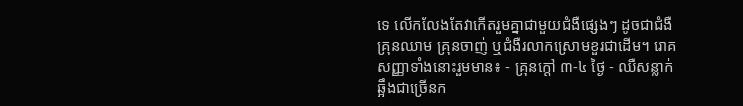ទេ លើកលែងតែវាកើតរួមគ្នាជាមួយជំងឺផ្សេងៗ ដូចជាជំងឺគ្រុនឈាម គ្រុនចាញ់ ឬជំងឺរលាកស្រោមខួរជាដើម។ រោគសញ្ញាទាំងនោះរួមមាន៖ - គ្រុនក្តៅ ៣-៤ ថ្ងៃ - ឈឺសន្លាក់ឆ្អឹងជាច្រើនក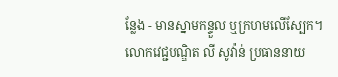ន្លែង - មានស្នាមកន្ទួល ឬក្រហមលើស្បែក។ លោកវេជ្ជបណ្ឌិត លី សូវ៉ាន់ ប្រធាននាយ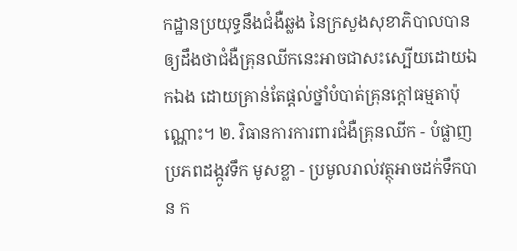កដ្ឋានប្រយុទ្ធនឹងជំងឺឆ្លង នៃក្រសួងសុខាភិបាលបានឲ្យដឹងថាជំងឺគ្រុនឈីកនេះអាចជាសះស្បើយដោយឯកឯង ដោយគ្រាន់តែផ្ដល់ថ្នាំបំបាត់គ្រុនក្ដៅធម្មតាប៉ុណ្ណោះ។ ២. វិធានការការពារជំងឺគ្រុនឈីក - បំផ្លាញប្រភពដង្កូវទឹក មូសខ្លា - ប្រមូលរាល់វត្ថុអាចដក់ទឹកបាន ក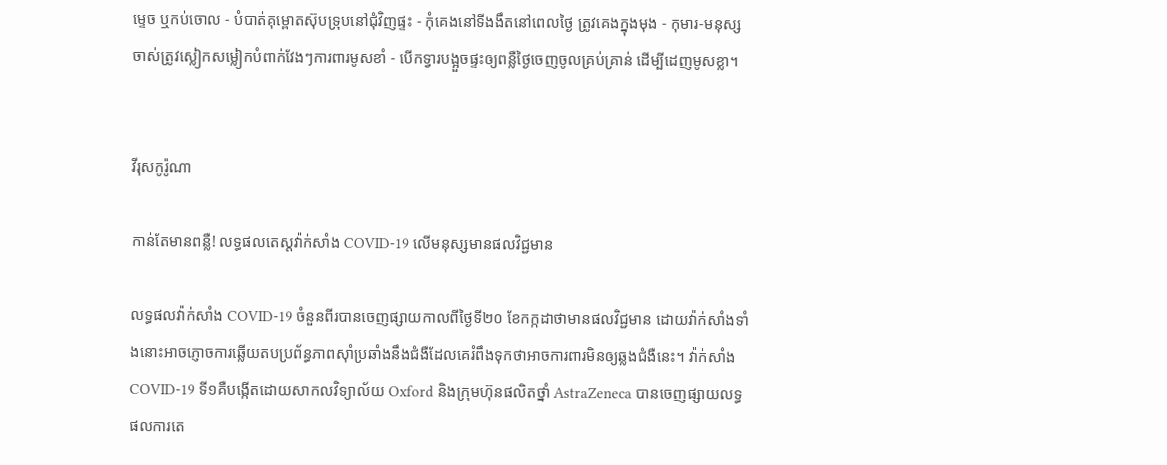ម្ទេច ឬកប់ចោល - បំបាត់គុម្ពោតស៊ុបទ្រុបនៅជុំវិញផ្ទះ - កុំគេងនៅទីងងឹតនៅពេលថ្ងៃ ត្រូវគេងក្នុងមុង - កុមារ-មនុស្សចាស់ត្រូវស្លៀកសម្លៀកបំពាក់វែងៗការពារមូសខាំ - បើកទ្វារបង្អួចផ្ទះឲ្យពន្លឺថ្ងៃចេញចូលគ្រប់គ្រាន់ ដើម្បីដេញមូសខ្លា។


វីរុសកូរ៉ូណា

កាន់តែមានពន្លឺ! លទ្ធផលតេស្តវ៉ាក់សាំង COVID-19 លើមនុស្សមានផលវិជ្ជមាន

លទ្ធផលវ៉ាក់សាំង COVID-19 ចំនួនពីរបានចេញផ្សាយកាលពីថ្ងៃទី២០ ខែកក្កដាថាមានផលវិជ្ជមាន ដោយវ៉ាក់សាំងទាំងនោះអាចភ្ញោចការឆ្លើយតបប្រព័ន្ធភាពស៊ាំប្រឆាំងនឹងជំងឺដែលគេរំពឹងទុកថាអាចការពារមិនឲ្យឆ្លងជំងឺនេះ។ វ៉ាក់សាំង COVID-19 ទី១គឺបង្កើតដោយសាកលវិទ្យាល័យ Oxford និងក្រុមហ៊ុនផលិតថ្នាំ AstraZeneca បានចេញផ្សាយលទ្ធផលការតេ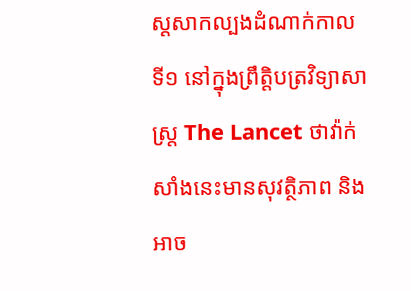ស្ដសាកល្បងដំណាក់កាលទី១ នៅក្នុងព្រឹត្តិបត្រវិទ្យាសាស្ត្រ The Lancet ថាវ៉ាក់សាំងនេះមានសុវត្ថិភាព និងអាច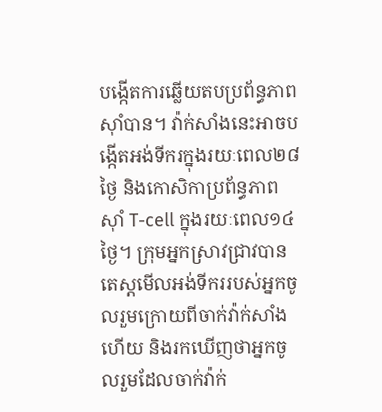បង្កើតការឆ្លើយតបប្រព័ន្ធភាពស៊ាំបាន។ វ៉ាក់សាំងនេះអាចបង្កើតអង់ទីករក្នុងរយៈពេល២៨ថ្ងៃ និងកោសិកាប្រព័ន្ធភាពស៊ាំ T-cell ក្នុងរយៈពេល១៤ថ្ងៃ។ ក្រុមអ្នកស្រាវជ្រាវបានតេស្ដមើលអង់ទីកររបស់អ្នកចូលរួមក្រោយពីចាក់វ៉ាក់សាំងហើយ និងរកឃើញថាអ្នកចូលរួមដែលចាក់វ៉ាក់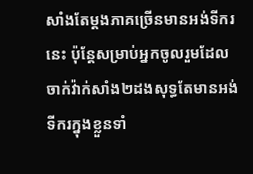សាំងតែម្ដងភាគច្រើនមានអង់ទីករនេះ ប៉ុន្តែសម្រាប់អ្នកចូលរួមដែលចាក់វ៉ាក់សាំង២ដងសុទ្ធតែមានអង់ទីករក្នុងខ្លួនទាំ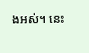ងអស់។ នេះ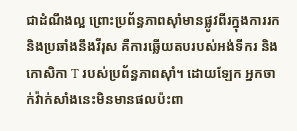ជាដំណឹងល្អ ព្រោះប្រព័ន្ធភាពស៊ាំមានផ្លូវពីរក្នុងការរក និងប្រឆាំងនឹងវីរុស គឺការឆ្លើយតបរបស់អង់ទីករ និងកោសិកា T របស់ប្រព័ន្ធភាពស៊ាំ។ ដោយឡែក អ្នកចាក់វ៉ាក់សាំងនេះមិនមានផលប៉ះពា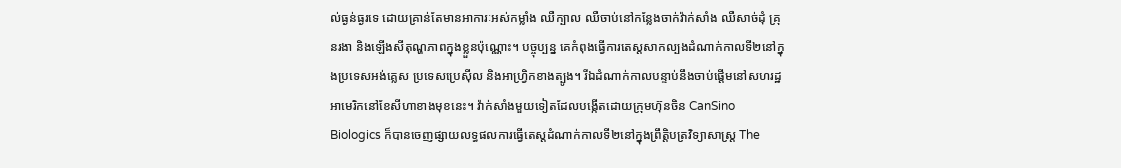ល់ធ្ងន់ធ្ងរទេ ដោយគ្រាន់តែមានអាការៈអស់កម្លាំង ឈឺក្បាល ឈឺចាប់នៅកន្លែងចាក់វ៉ាក់សាំង ឈឺសាច់ដុំ គ្រុនរងា និងឡើងសីតុណ្ហភាពក្នុងខ្លួនប៉ុណ្ណោះ។ បច្ចុប្បន្ន គេកំពុងធ្វើការតេស្ដសាកល្បងដំណាក់កាលទី២នៅក្នុងប្រទេសអង់គ្លេស ប្រទេសប្រេស៊ីល និងអាហ្វ្រិកខាងត្បូង។ រីឯដំណាក់កាលបន្ទាប់នឹងចាប់ផ្ដើមនៅសហរដ្ឋអាមេរិកនៅខែសីហាខាងមុខនេះ។ វ៉ាក់សាំងមួយទៀតដែលបង្កើតដោយក្រុមហ៊ុនចិន CanSino Biologics ក៏បានចេញផ្សាយលទ្ធផលការធ្វើតេស្ដដំណាក់កាលទី២នៅក្នុងព្រឹត្តិបត្រវិទ្យាសាស្ត្រ The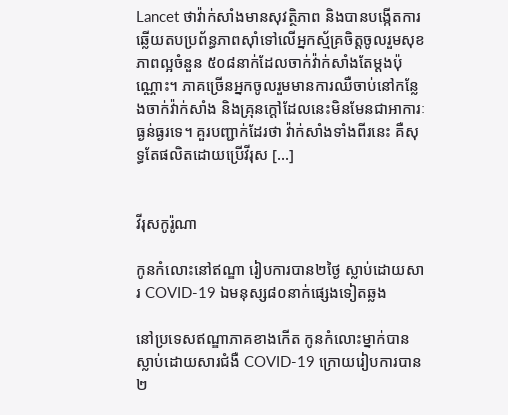Lancet ថាវ៉ាក់សាំងមានសុវត្ថិភាព និងបានបង្កើតការឆ្លើយតបប្រព័ន្ធភាពស៊ាំទៅលើអ្នកស្ម័គ្រចិត្តចូលរួមសុខភាពល្អចំនួន ៥០៨នាក់ដែលចាក់វ៉ាក់សាំងតែម្ដងប៉ុណ្ណោះ។ ភាគច្រើនអ្នកចូលរួមមានការឈឺចាប់នៅកន្លែងចាក់វ៉ាក់សាំង និងគ្រុនក្ដៅដែលនេះមិនមែនជាអាការៈធ្ងន់ធ្ងរទេ។ គួរបញ្ជាក់ដែរថា វ៉ាក់សាំងទាំងពីរនេះ គឺសុទ្ធតែផលិតដោយប្រើវីរុស […]


វីរុសកូរ៉ូណា

កូនកំលោះនៅឥណ្ឌា រៀបការបាន២ថ្ងៃ ស្លាប់ដោយសារ COVID-19 ឯមនុស្ស៨០នាក់ផ្សេងទៀតឆ្លង

នៅប្រទេសឥណ្ឌាភាគខាងកើត កូនកំលោះម្នាក់បានស្លាប់ដោយសារជំងឺ COVID-19 ក្រោយរៀបការបាន២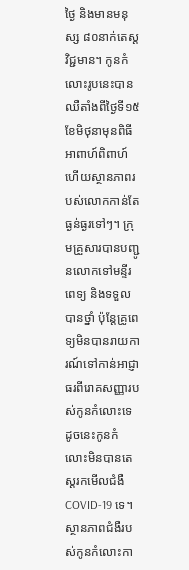ថ្ងៃ និងមានមនុស្ស ៨០នាក់តេស្ដវិជ្ជមាន។ កូនកំលោះរូបនេះបានឈឺតាំងពីថ្ងៃទី១៥ ខែមិថុនាមុនពិធីអាពាហ៍ពិពាហ៍ ហើយស្ថានភាពរបស់លោកកាន់តែធ្ងន់ធ្ងរទៅៗ។ ក្រុមគ្រួសារបានបញ្ជូនលោកទៅមន្ទីរពេទ្យ និងទទួលបានថ្នាំ ប៉ុន្តែគ្រូពេទ្យមិនបានរាយការណ៍ទៅកាន់អាជ្ញាធរពីរោគសញ្ញារបស់កូនកំលោះទេ ដូចនេះកូនកំលោះមិនបានតេស្ដរកមើលជំងឺ COVID-19 ទេ។ ស្ថានភាពជំងឺរបស់កូនកំលោះកា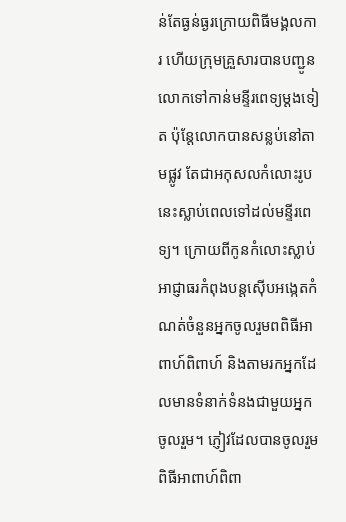ន់តែធ្ងន់ធ្ងរក្រោយពិធីមង្គលការ ហើយក្រុមគ្រួសារបានបញ្ជូនលោកទៅកាន់មន្ទីរពេទ្យម្ដងទៀត ប៉ុន្តែលោកបានសន្លប់នៅតាមផ្លូវ តែជាអកុសលកំលោះរូបនេះស្លាប់ពេលទៅដល់មន្ទីរពេទ្យ។ ក្រោយពីកូនកំលោះស្លាប់ អាជ្ញាធរកំពុងបន្តស៊ើបអង្កេតកំណត់ចំនួនអ្នកចូលរួមពពិធីអាពាហ៍ពិពាហ៍ និងតាមរកអ្នកដែលមានទំនាក់ទំនងជាមួយអ្នកចូលរួម។ ភ្ញៀវដែលបានចូលរួមពិធីអាពាហ៍ពិពា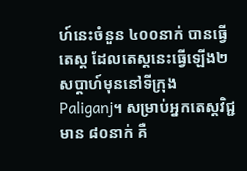ហ៍នេះចំនួន ៤០០នាក់ បានធ្វើតេស្ដ ដែលតេស្ដនេះធ្វើឡើង២សប្ដាហ៍មុននៅទីក្រុង Paliganj។ សម្រាប់អ្នកតេស្ដវិជ្ជមាន ៨០នាក់ គឺ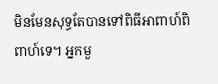មិនមែនសុទ្ធតែបានទៅពិធីអាពាហ៍ពិពាហ៍ទេ។ អ្នកមួ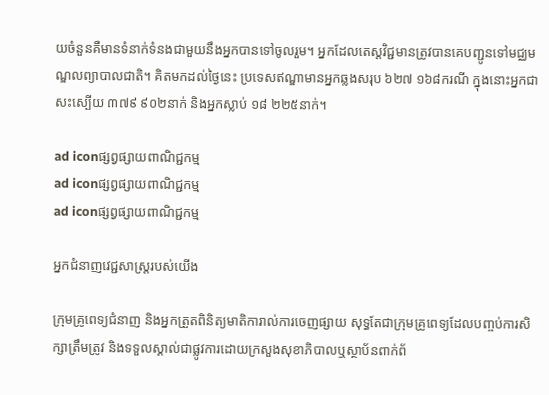យចំនួនគឺមានទំនាក់ទំនងជាមួយនឹងអ្នកបានទៅចូលរួម។ អ្នកដែលតេស្ដវិជ្ជមានត្រូវបានគេបញ្ជូនទៅមជ្ឈមណ្ឌលព្យាបាលជាតិ។ គិតមកដល់ថ្ងៃនេះ ប្រទេសឥណ្ឌាមានអ្នកឆ្លងសរុប ៦២៧ ១៦៨ករណី ក្នុងនោះអ្នកជាសះស្បើយ ៣៧៩ ៩០២នាក់ និងអ្នកស្លាប់ ១៨ ២២៥នាក់។

ad iconផ្សព្វផ្សាយពាណិជ្ជកម្ម
ad iconផ្សព្វផ្សាយពាណិជ្ជកម្ម
ad iconផ្សព្វផ្សាយពាណិជ្ជកម្ម

អ្នកជំនាញវេជ្ជសាស្ត្ររបស់យើង

ក្រុមគ្រូពេទ្យជំនាញ និងអ្នកត្រួតពិនិត្យមាតិការាល់ការចេញផ្សាយ សុទ្ធតែជាក្រុមគ្រូពេទ្យដែលបញ្ចប់ការសិក្សាត្រឹមត្រូវ និងទទួលស្គាល់ជាផ្លូវការដោយក្រសួងសុខាភិបាលឬស្ថាប័នពាក់ព័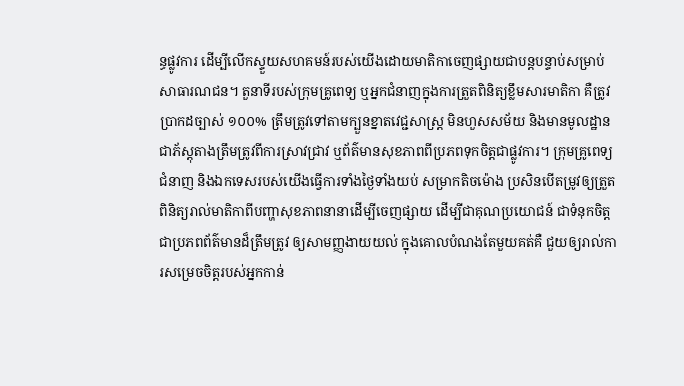ន្ធផ្លូវការ ដើម្បីលើកស្ទួយសហគមន៍របស់យើងដោយមាតិកាចេញផ្សាយជាបន្តបន្ទាប់សម្រាប់សាធារណជន។ តួនាទីរបស់ក្រុមគ្រូពេទ្យ ឬអ្នកជំនាញក្នុងការត្រួតពិនិត្យខ្លឹមសារមាតិកា គឺត្រូវប្រាកដច្បាស់ ១០០% ត្រឹមត្រូវទៅតាមក្បួនខ្នាតវេជ្ជសាស្ត្រ មិនហួសសម័យ និងមានមូលដ្ឋានជាភ័ស្តុតាងត្រឹមត្រូវពីការស្រាវជ្រាវ ឬព័ត៌មានសុខភាពពីប្រភពទុកចិត្តជាផ្លូវការ។ ក្រុមគ្រូពេទ្យជំនាញ និងឯកទេសរបស់យើងធ្វើការទាំងថ្ងៃទាំងយប់ សម្រាកតិចម៉ោង ប្រសិនបើតម្រូវឲ្យត្រួតពិនិត្យរាល់មាតិកាពីបញ្ហាសុខភាពនានាដើម្បីចេញផ្សាយ ដើម្បីជាគុណប្រយោជន៍ ជាទំនុកចិត្ត ជាប្រភពព័ត៌មានដ៏ត្រឹមត្រូវ ឲ្យសាមញ្ញងាយយល់ ក្នុងគោលបំណងតែមួយគត់គឺ ជួយឲ្យរាល់ការសម្រេចចិត្តរបស់អ្នកកាន់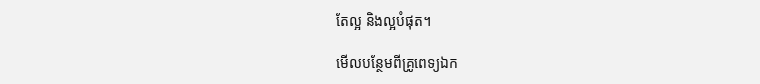តែល្អ និងល្អបំផុត។

មើលបន្ថែមពីគ្រូពេទ្យឯក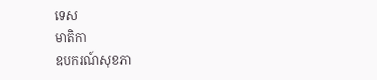ទេស
មាតិកា
ឧបករណ៍សុខភា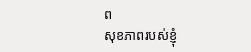ព
សុខភាពរបស់ខ្ញុំ